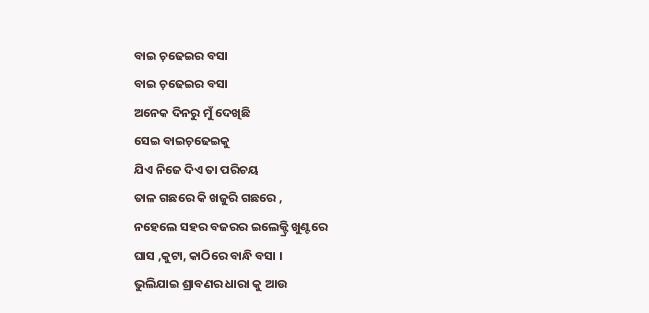ବାଇ ଚ଼ଢେଇର ବସା
ବାଇ ଚ଼ଢେଇର ବସା
ଅନେକ ଦିନରୁ ମୁଁ ଦେଖିଛି
ସେଇ ବାଇଚ଼ଢେଇକୁ
ଯିଏ ନିଜେ ଦିଏ ତା ପରିଚୟ
ତାଳ ଗଛରେ କି ଖଜୁରି ଗଛରେ ,
ନହେଲେ ସହର ବଜରର ଇଲେକ୍ଟ୍ରି ଖୁଣ୍ଟରେ
ଘାସ ,କୁଟା, କାଠିରେ ବାନ୍ଧି ବସା ।
ଭୁଲିଯାଇ ଶ୍ରାବଣର ଧାରା କୁ ଆଉ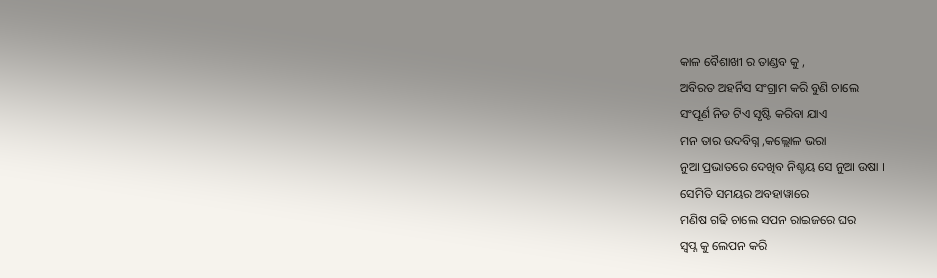କାଳ ବୈଶାଖୀ ର ତାଣ୍ଡବ କୁ ,
ଅବିରତ ଅହର୍ନିସ ସଂଗ୍ରାମ କରି ବୁଣି ଚାଲେ
ସଂପୂର୍ଣ ନିଡ ଟିଏ ସୃଷ୍ଟି କରିବା ଯାଏ
ମନ ତାର ଉଦବିଗ୍ନ ,କଲ୍ଲୋଳ ଭରା
ନୁଆ ପ୍ରଭାତରେ ଦେଖିବ ନିଶ୍ଚୟ ସେ ନୁଆ ଉଷା ।
ସେମିତି ସମୟର ଅବହାୱାରେ
ମଣିଷ ଗଢି ଚାଲେ ସପନ ରାଇଜରେ ଘର
ସ୍ୱପ୍ନ କୁ ଲେପନ କରି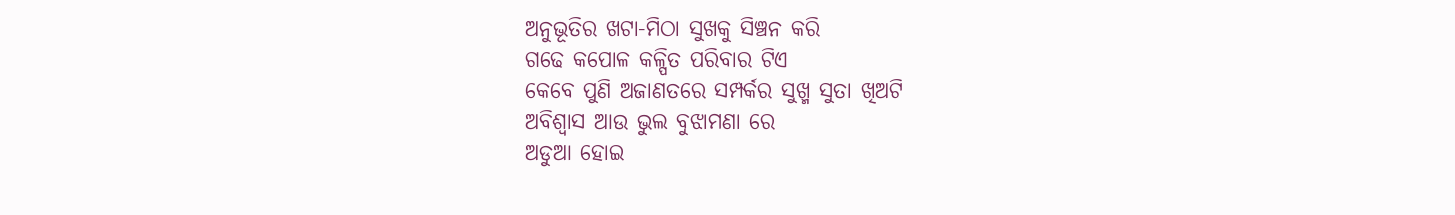ଅନୁଭୂତିର ଖଟା-ମିଠା ସୁଖକୁ ସିଞ୍ଚନ କରି
ଗଢେ କପୋଳ କଳ୍ପିତ ପରିବାର ଟିଏ
କେବେ ପୁଣି ଅଜାଣତରେ ସମ୍ପର୍କର ସୁଖ୍ମ ସୁତା ଖିଅଟି
ଅବିଶ୍ୱାସ ଆଉ ଭୁଲ ବୁଝାମଣା ରେ
ଅଡୁଆ ହୋଇ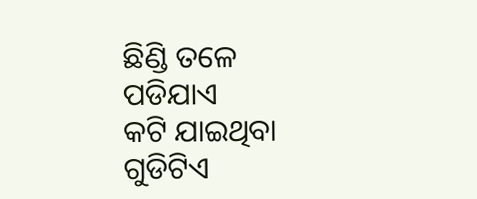ଛିଣ୍ଡି ତଳେ ପଡିଯାଏ
କଟି ଯାଇଥିବା ଗୁଡିଟିଏ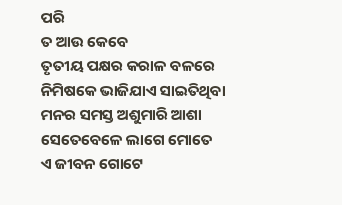ପରି
ତ ଆଉ କେବେ
ତୃତୀୟ ପକ୍ଷର କରାଳ ବଳରେ
ନିମିଷକେ ଭାଜିଯାଏ ସାଇତିଥିବା
ମନର ସମସ୍ତ ଅଶୁମାରି ଆଶା
ସେତେବେଳେ ଲାଗେ ମୋତେ
ଏ ଜୀବନ ଗୋଟେ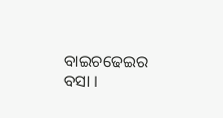ବାଇଚଢେଇର ବସା ।